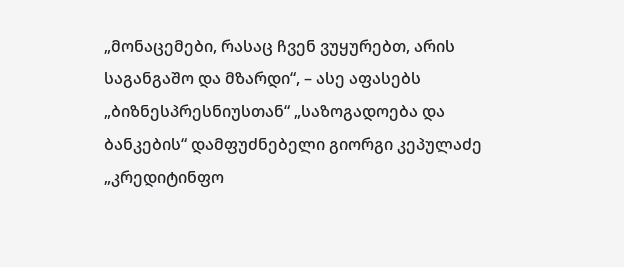„მონაცემები, რასაც ჩვენ ვუყურებთ, არის საგანგაშო და მზარდი“, – ასე აფასებს „ბიზნესპრესნიუსთან“ „საზოგადოება და ბანკების“ დამფუძნებელი გიორგი კეპულაძე „კრედიტინფო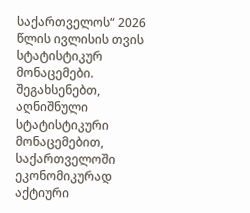საქართველოს“ 2026 წლის ივლისის თვის სტატისტიკურ მონაცემები.
შეგახსენებთ, აღნიშნული სტატისტიკური მონაცემებით, საქართველოში ეკონომიკურად აქტიური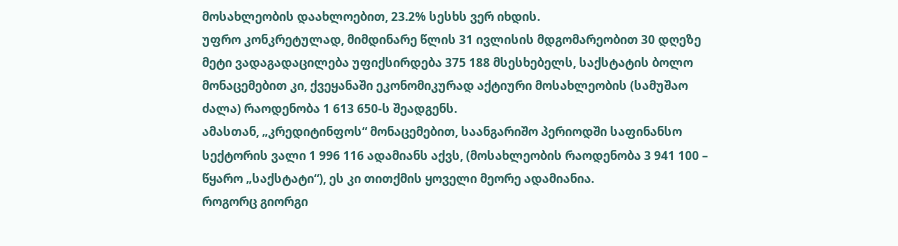მოსახლეობის დაახლოებით, 23.2% სესხს ვერ იხდის.
უფრო კონკრეტულად, მიმდინარე წლის 31 ივლისის მდგომარეობით 30 დღეზე მეტი ვადაგადაცილება უფიქსირდება 375 188 მსესხებელს, საქსტატის ბოლო მონაცემებით კი, ქვეყანაში ეკონომიკურად აქტიური მოსახლეობის (სამუშაო ძალა) რაოდენობა 1 613 650-ს შეადგენს.
ამასთან, „კრედიტინფოს“ მონაცემებით, საანგარიშო პერიოდში საფინანსო სექტორის ვალი 1 996 116 ადამიანს აქვს, (მოსახლეობის რაოდენობა 3 941 100 – წყარო „საქსტატი“), ეს კი თითქმის ყოველი მეორე ადამიანია.
როგორც გიორგი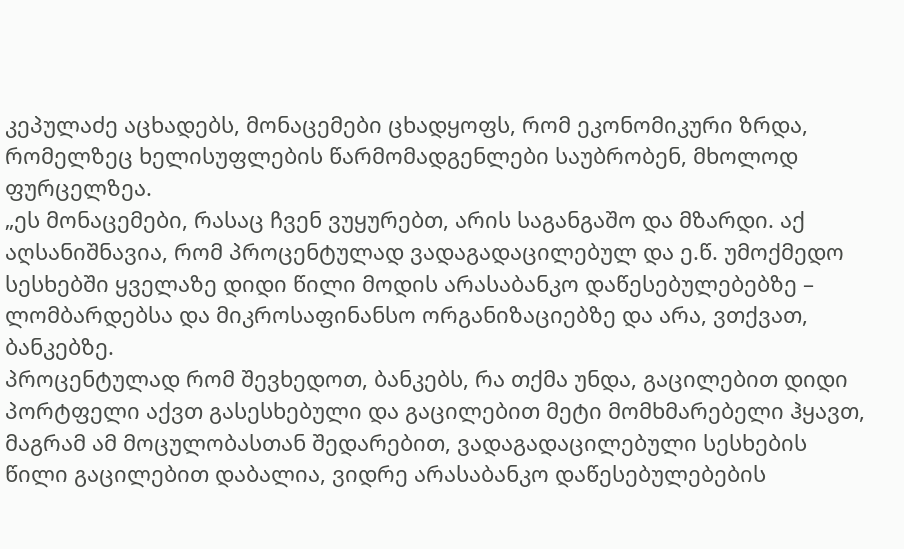კეპულაძე აცხადებს, მონაცემები ცხადყოფს, რომ ეკონომიკური ზრდა, რომელზეც ხელისუფლების წარმომადგენლები საუბრობენ, მხოლოდ ფურცელზეა.
„ეს მონაცემები, რასაც ჩვენ ვუყურებთ, არის საგანგაშო და მზარდი. აქ აღსანიშნავია, რომ პროცენტულად ვადაგადაცილებულ და ე.წ. უმოქმედო სესხებში ყველაზე დიდი წილი მოდის არასაბანკო დაწესებულებებზე – ლომბარდებსა და მიკროსაფინანსო ორგანიზაციებზე და არა, ვთქვათ, ბანკებზე.
პროცენტულად რომ შევხედოთ, ბანკებს, რა თქმა უნდა, გაცილებით დიდი პორტფელი აქვთ გასესხებული და გაცილებით მეტი მომხმარებელი ჰყავთ, მაგრამ ამ მოცულობასთან შედარებით, ვადაგადაცილებული სესხების წილი გაცილებით დაბალია, ვიდრე არასაბანკო დაწესებულებების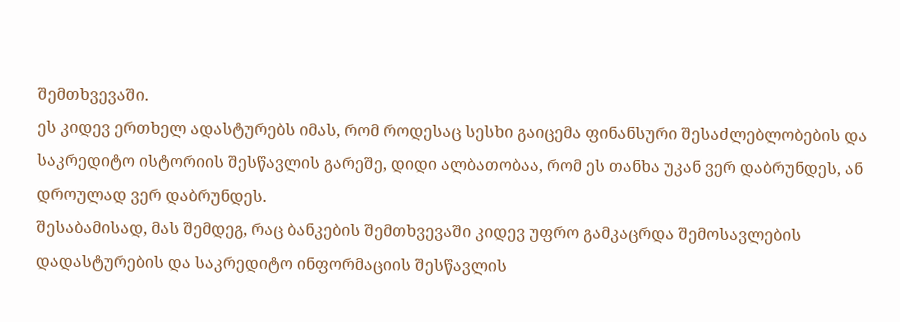შემთხვევაში.
ეს კიდევ ერთხელ ადასტურებს იმას, რომ როდესაც სესხი გაიცემა ფინანსური შესაძლებლობების და საკრედიტო ისტორიის შესწავლის გარეშე, დიდი ალბათობაა, რომ ეს თანხა უკან ვერ დაბრუნდეს, ან დროულად ვერ დაბრუნდეს.
შესაბამისად, მას შემდეგ, რაც ბანკების შემთხვევაში კიდევ უფრო გამკაცრდა შემოსავლების დადასტურების და საკრედიტო ინფორმაციის შესწავლის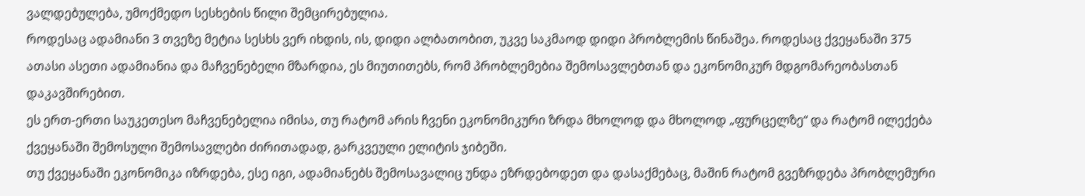ვალდებულება, უმოქმედო სესხების წილი შემცირებულია.
როდესაც ადამიანი 3 თვეზე მეტია სესხს ვერ იხდის, ის, დიდი ალბათობით, უკვე საკმაოდ დიდი პრობლემის წინაშეა. როდესაც ქვეყანაში 375 ათასი ასეთი ადამიანია და მაჩვენებელი მზარდია, ეს მიუთითებს, რომ პრობლემებია შემოსავლებთან და ეკონომიკურ მდგომარეობასთან დაკავშირებით.
ეს ერთ-ერთი საუკეთესო მაჩვენებელია იმისა, თუ რატომ არის ჩვენი ეკონომიკური ზრდა მხოლოდ და მხოლოდ „ფურცელზე“ და რატომ ილექება ქვეყანაში შემოსული შემოსავლები ძირითადად, გარკვეული ელიტის ჯიბეში.
თუ ქვეყანაში ეკონომიკა იზრდება, ესე იგი, ადამიანებს შემოსავალიც უნდა ეზრდებოდეთ და დასაქმებაც, მაშინ რატომ გვეზრდება პრობლემური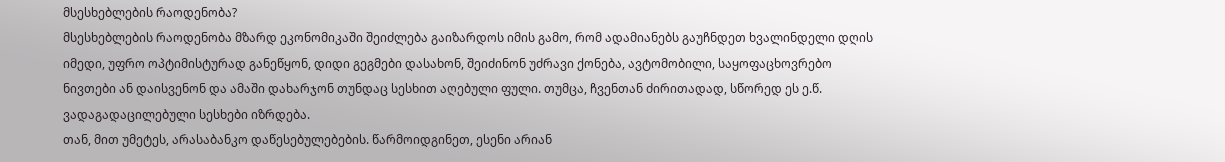მსესხებლების რაოდენობა?
მსესხებლების რაოდენობა მზარდ ეკონომიკაში შეიძლება გაიზარდოს იმის გამო, რომ ადამიანებს გაუჩნდეთ ხვალინდელი დღის იმედი, უფრო ოპტიმისტურად განეწყონ, დიდი გეგმები დასახონ, შეიძინონ უძრავი ქონება, ავტომობილი, საყოფაცხოვრებო ნივთები ან დაისვენონ და ამაში დახარჯონ თუნდაც სესხით აღებული ფული. თუმცა, ჩვენთან ძირითადად, სწორედ ეს ე.წ. ვადაგადაცილებული სესხები იზრდება.
თან, მით უმეტეს, არასაბანკო დაწესებულებების. წარმოიდგინეთ, ესენი არიან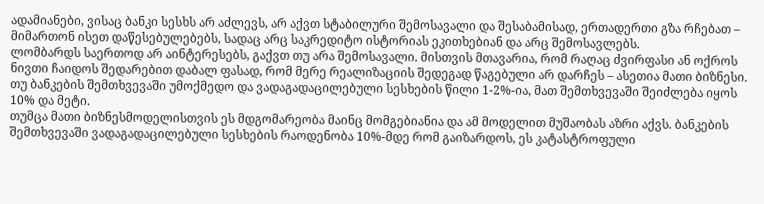ადამიანები, ვისაც ბანკი სესხს არ აძლევს, არ აქვთ სტაბილური შემოსავალი და შესაბამისად, ერთადერთი გზა რჩებათ – მიმართონ ისეთ დაწესებულებებს, სადაც არც საკრედიტო ისტორიას ეკითხებიან და არც შემოსავლებს.
ლომბარდს საერთოდ არ აინტერესებს, გაქვთ თუ არა შემოსავალი. მისთვის მთავარია, რომ რაღაც ძვირფასი ან ოქროს ნივთი ჩაიდოს შედარებით დაბალ ფასად, რომ მერე რეალიზაციის შედეგად წაგებული არ დარჩეს – ასეთია მათი ბიზნესი. თუ ბანკების შემთხვევაში უმოქმედო და ვადაგადაცილებული სესხების წილი 1-2%-ია, მათ შემთხვევაში შეიძლება იყოს 10% და მეტი.
თუმცა მათი ბიზნესმოდელისთვის ეს მდგომარეობა მაინც მომგებიანია და ამ მოდელით მუშაობას აზრი აქვს. ბანკების შემთხვევაში ვადაგადაცილებული სესხების რაოდენობა 10%-მდე რომ გაიზარდოს, ეს კატასტროფული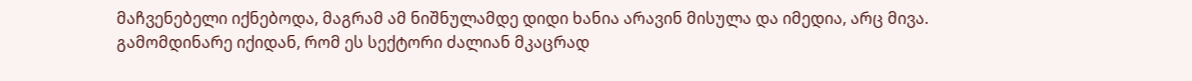მაჩვენებელი იქნებოდა, მაგრამ ამ ნიშნულამდე დიდი ხანია არავინ მისულა და იმედია, არც მივა.
გამომდინარე იქიდან, რომ ეს სექტორი ძალიან მკაცრად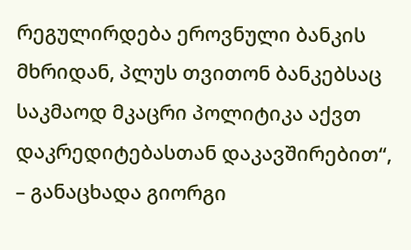რეგულირდება ეროვნული ბანკის მხრიდან, პლუს თვითონ ბანკებსაც საკმაოდ მკაცრი პოლიტიკა აქვთ დაკრედიტებასთან დაკავშირებით“, – განაცხადა გიორგი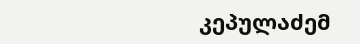კეპულაძემ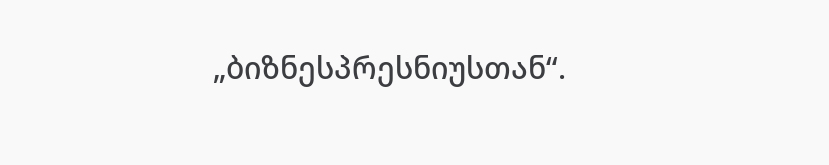„ბიზნესპრესნიუსთან“.